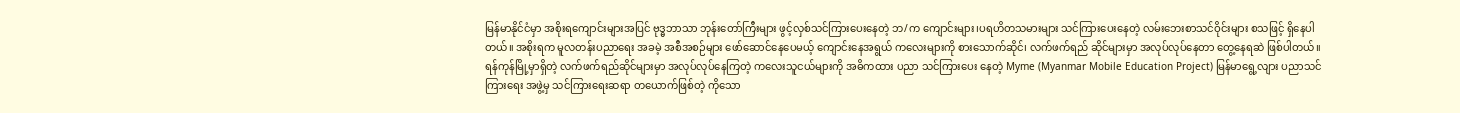မြန်မာနိုင်ငံမှာ အစိုးရကျောင်းများအပြင် ဗုဒ္ဓဘာသာ ဘုန်းတော်ကြီးများ ဖွင့်လှစ်သင်ကြားပေးနေတဲ့ ဘ/က ကျောင်းများ၊ပရဟိတသမားများ သင်ကြားပေးနေတဲ့ လမ်းဘေးစာသင်ဝိုင်းများ စသဖြင့် ရှိနေပါတယ်။ အစိုးရက မူလတန်းပညာရေး အခမဲ့ အစီအစဉ်များ ဖော်ဆောင်နေပေမယ့် ကျောင်းနေအရွယ် ကလေးများကို စားသောက်ဆိုင်၊ လက်ဖက်ရည် ဆိုင်များမှာ အလုပ်လုပ်နေတာ တွေ့နေရဆဲ ဖြစ်ပါတယ်။
ရန်ကုန်မြို့မှာရှိတဲ့ လက်ဖက်ရည်ဆိုင်များမှာ အလုပ်လုပ်နေကြတဲ့ ကလေးသူငယ်များကို အဓိကထား ပညာ သင်ကြားပေး နေတဲ့ Myme (Myanmar Mobile Education Project) မြန်မာရွေ့လျား ပညာသင်ကြားရေး အဖွဲ့မှ သင်ကြားရေးဆရာ တယောက်ဖြစ်တဲ့ ကိုသော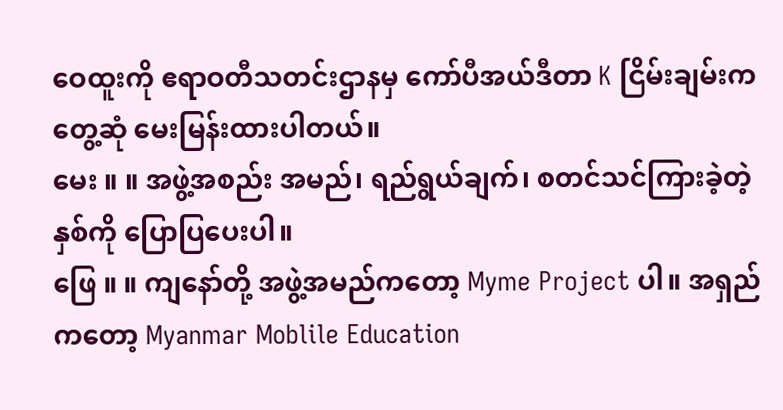ဝေထူးကို ဧရာဝတီသတင်းဌာနမှ ကော်ပီအယ်ဒီတာ K ငြိမ်းချမ်းက တွေ့ဆုံ မေးမြန်းထားပါတယ်။
မေး ။ ။ အဖွဲ့အစည်း အမည်၊ ရည်ရွယ်ချက်၊ စတင်သင်ကြားခဲ့တဲ့နှစ်ကို ပြောပြပေးပါ။
ဖြေ ။ ။ ကျနော်တို့ အဖွဲ့အမည်ကတော့ Myme Project ပါ။ အရှည်ကတော့ Myanmar Moblile Education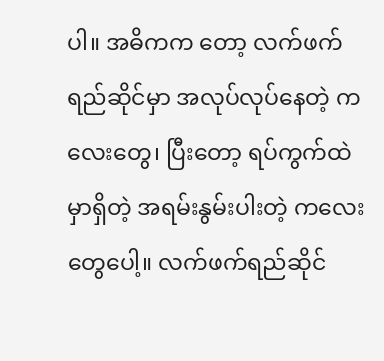ပါ။ အဓိကက တော့ လက်ဖက်ရည်ဆိုင်မှာ အလုပ်လုပ်နေတဲ့ ကလေးတွေ၊ ပြီးတော့ ရပ်ကွက်ထဲမှာရှိတဲ့ အရမ်းနွမ်းပါးတဲ့ ကလေးတွေပေါ့။ လက်ဖက်ရည်ဆိုင်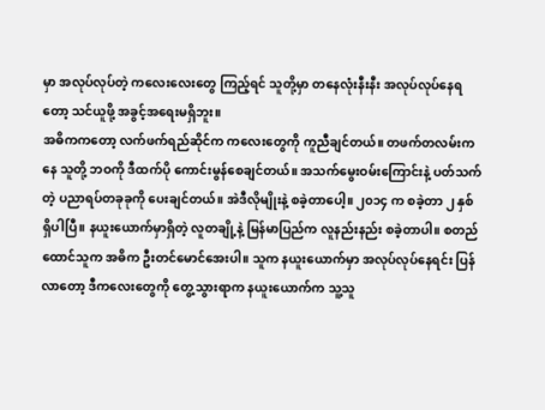မှာ အလုပ်လုပ်တဲ့ ကလေးလေးတွေ ကြည့်ရင် သူတို့မှာ တနေလုံးနီးနီး အလုပ်လုပ်နေရတော့ သင်ယူဖို့ အခွင့်အရေးမရှိဘူး။
အဓိကကတော့ လက်ဖက်ရည်ဆိုင်က ကလေးတွေကို ကူညီချင်တယ်။ တဖက်တလမ်းကနေ သူတို့ ဘဝကို ဒီထက်ပို ကောင်းမွန်စေချင်တယ်။ အသက်မွေးဝမ်းကြောင်းနဲ့ ပတ်သက်တဲ့ ပညာရပ်တခုခုကို ပေးချင်တယ်။ အဲဒီလိုမျိုးနဲ့ စခဲ့တာပေါ့။ ၂၀၁၄ က စခဲ့တာ ၂ နှစ်ရှိပါပြီ။ နယူးယောက်မှာရှိတဲ့ လူတချို့နဲ့ မြန်မာပြည်က လူနည်းနည်း စခဲ့တာပါ။ စတည်ထောင်သူက အဓိက ဦးတင်မောင်အေးပါ။ သူက နယူးယောက်မှာ အလုပ်လုပ်နေရင်း ပြန်လာတော့ ဒီကလေးတွေကို တွေ့သွားရာက နယူးယောက်က သူ့သူ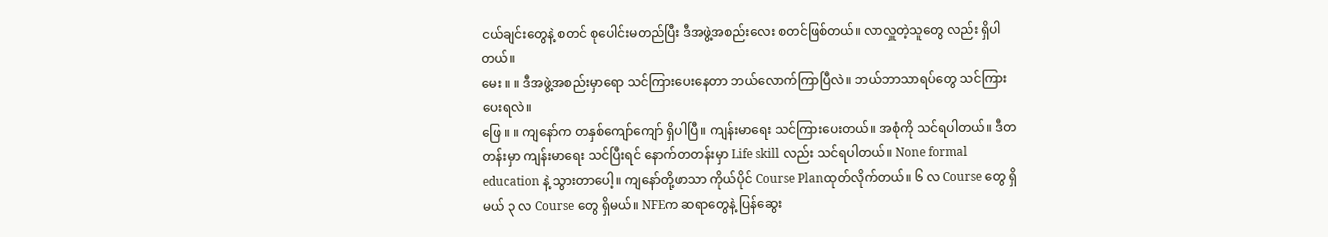ငယ်ချင်းတွေနဲ့ စတင် စုပေါင်းမတည်ပြီး ဒီအဖွဲ့အစည်းလေး စတင်ဖြစ်တယ်။ လာလှူတဲ့သူတွေ လည်း ရှိပါတယ်။
မေး ။ ။ ဒီအဖွဲ့အစည်းမှာရော သင်ကြားပေးနေတာ ဘယ်လောက်ကြာပြီလဲ။ ဘယ်ဘာသာရပ်တွေ သင်ကြား ပေးရလဲ။
ဖြေ ။ ။ ကျနော်က တနှစ်ကျော်ကျော် ရှိပါပြီ။ ကျန်းမာရေး သင်ကြားပေးတယ်။ အစုံကို သင်ရပါတယ်။ ဒီတတန်းမှာ ကျန်းမာရေး သင်ပြီးရင် နောက်တတန်းမှာ Life skill လည်း သင်ရပါတယ်။ None formal education နဲ့ သွားတာပေါ့။ ကျနော်တို့ဖာသာ ကိုယ်ပိုင် Course Planထုတ်လိုက်တယ်။ ၆ လ Course တွေ ရှိမယ် ၃ လ Course တွေ ရှိမယ်။ NFEက ဆရာတွေနဲ့ ပြန်ဆွေး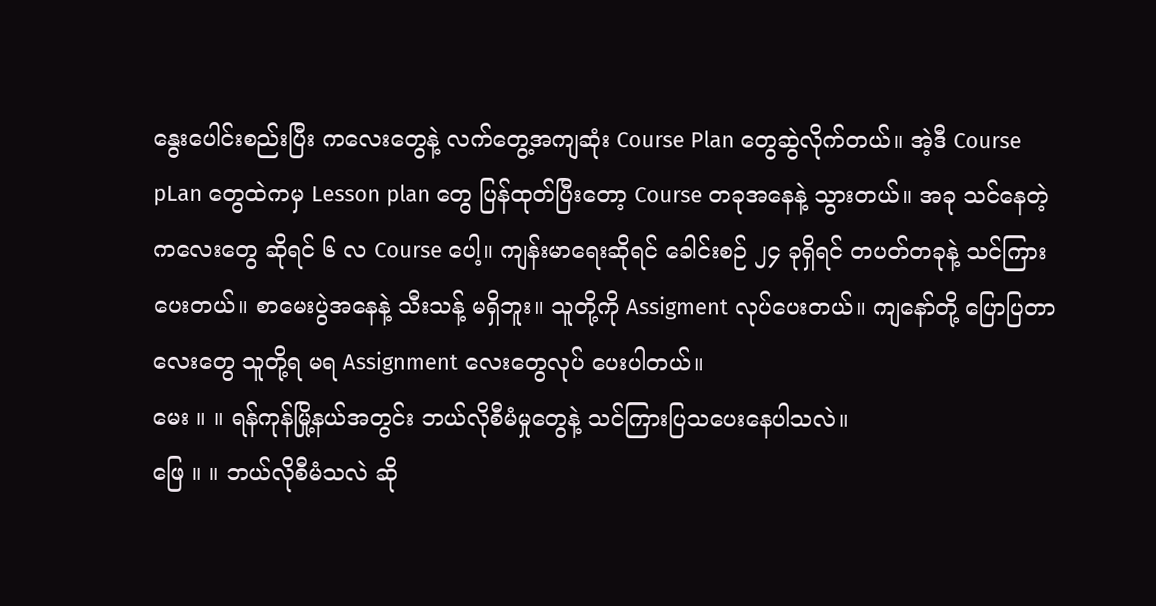နွေးပေါင်းစည်းပြီး ကလေးတွေနဲ့ လက်တွေ့အကျဆုံး Course Plan တွေဆွဲလိုက်တယ်။ အဲ့ဒီ Course pLan တွေထဲကမှ Lesson plan တွေ ပြန်ထုတ်ပြီးတော့ Course တခုအနေနဲ့ သွားတယ်။ အခု သင်နေတဲ့ ကလေးတွေ ဆိုရင် ၆ လ Course ပေါ့။ ကျန်းမာရေးဆိုရင် ခေါင်းစဉ် ၂၄ ခုရှိရင် တပတ်တခုနဲ့ သင်ကြားပေးတယ်။ စာမေးပွဲအနေနဲ့ သီးသန့် မရှိဘူး။ သူတို့ကို Assigment လုပ်ပေးတယ်။ ကျနော်တို့ ပြောပြတာလေးတွေ သူတို့ရ မရ Assignment လေးတွေလုပ် ပေးပါတယ်။
မေး ။ ။ ရန်ကုန်မြို့နယ်အတွင်း ဘယ်လိုစီမံမှုတွေနဲ့ သင်ကြားပြသပေးနေပါသလဲ။
ဖြေ ။ ။ ဘယ်လိုစီမံသလဲ ဆို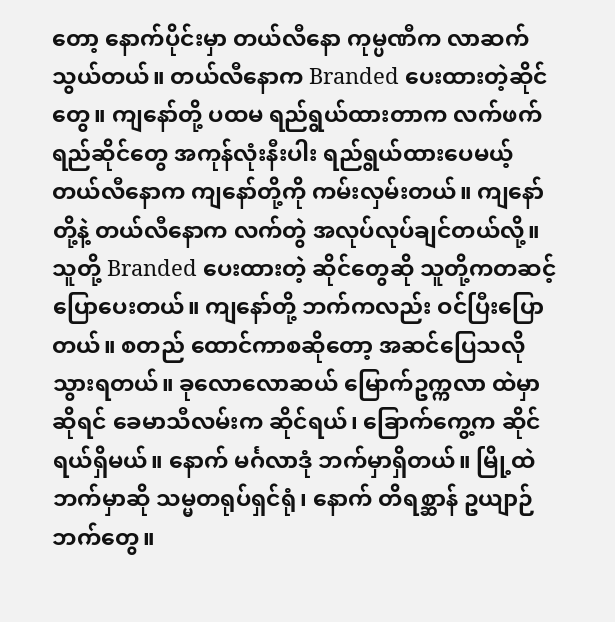တော့ နောက်ပိုင်းမှာ တယ်လီနော ကုမ္ပဏီက လာဆက်သွယ်တယ်။ တယ်လီနောက Branded ပေးထားတဲ့ဆိုင်တွေ။ ကျနော်တို့ ပထမ ရည်ရွယ်ထားတာက လက်ဖက်ရည်ဆိုင်တွေ အကုန်လုံးနီးပါး ရည်ရွယ်ထားပေမယ့် တယ်လီနောက ကျနော်တို့ကို ကမ်းလှမ်းတယ်။ ကျနော်တို့နဲ့ တယ်လီနောက လက်တွဲ အလုပ်လုပ်ချင်တယ်လို့။ သူတို့ Branded ပေးထားတဲ့ ဆိုင်တွေဆို သူတို့ကတဆင့် ပြောပေးတယ်။ ကျနော်တို့ ဘက်ကလည်း ဝင်ပြီးပြောတယ်။ စတည် ထောင်ကာစဆိုတော့ အဆင်ပြေသလို သွားရတယ်။ ခုလောလောဆယ် မြောက်ဥက္ကလာ ထဲမှာဆိုရင် ခေမာသီလမ်းက ဆိုင်ရယ်၊ ခြောက်ကွေ့က ဆိုင်ရယ်ရှိမယ်။ နောက် မင်္ဂလာဒုံ ဘက်မှာရှိတယ်။ မြို့ထဲဘက်မှာဆို သမ္မတရုပ်ရှင်ရုံ၊ နောက် တိရစ္ဆာန် ဥယျာဉ်ဘက်တွေ။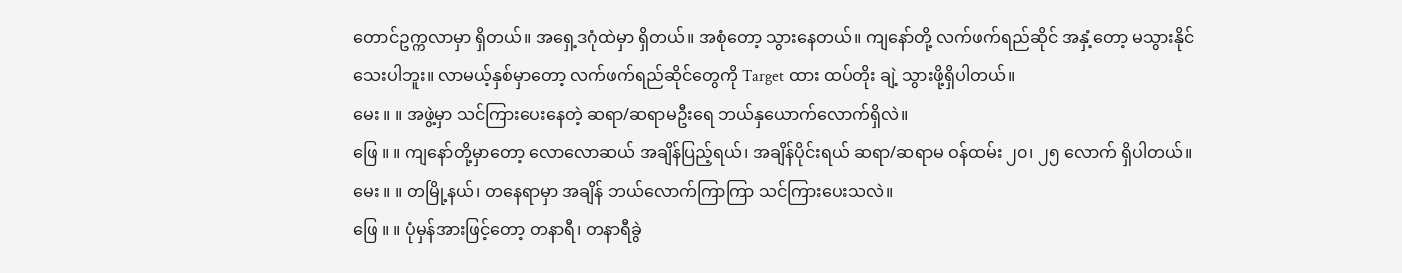တောင်ဥက္ကလာမှာ ရှိတယ်။ အရှေ့ဒဂုံထဲမှာ ရှိတယ်။ အစုံတော့ သွားနေတယ်။ ကျနော်တို့ လက်ဖက်ရည်ဆိုင် အနှံ့တော့ မသွားနိုင်သေးပါဘူး။ လာမယ့်နှစ်မှာတော့ လက်ဖက်ရည်ဆိုင်တွေကို Target ထား ထပ်တိုး ချဲ့ သွားဖို့ရှိပါတယ်။
မေး ။ ။ အဖွဲ့မှာ သင်ကြားပေးနေတဲ့ ဆရာ/ဆရာမဦးရေ ဘယ်နှယောက်လောက်ရှိလဲ။
ဖြေ ။ ။ ကျနော်တို့မှာတော့ လောလောဆယ် အချိန်ပြည့်ရယ်၊ အချိန်ပိုင်းရယ် ဆရာ/ဆရာမ ဝန်ထမ်း ၂၀၊ ၂၅ လောက် ရှိပါတယ်။
မေး ။ ။ တမြို့နယ်၊ တနေရာမှာ အချိန် ဘယ်လောက်ကြာကြာ သင်ကြားပေးသလဲ။
ဖြေ ။ ။ ပုံမှန်အားဖြင့်တော့ တနာရီ၊ တနာရီခွဲ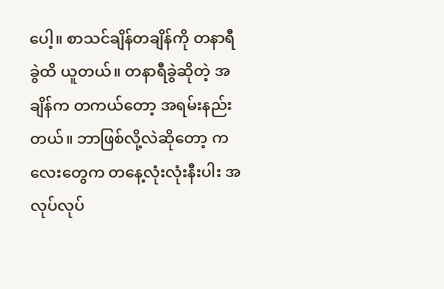ပေါ့။ စာသင်ချိန်တချိန်ကို တနာရီခွဲထိ ယူတယ်။ တနာရီခွဲဆိုတဲ့ အချိန်က တကယ်တော့ အရမ်းနည်းတယ်။ ဘာဖြစ်လို့လဲဆိုတော့ ကလေးတွေက တနေ့လုံးလုံးနီးပါး အလုပ်လုပ်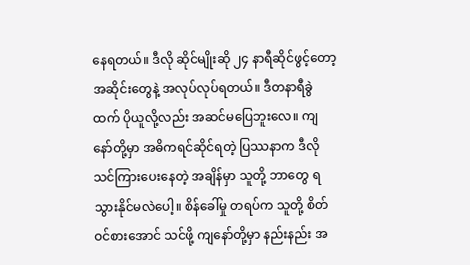နေရတယ်။ ဒီလို ဆိုင်မျိုးဆို ၂၄ နာရီဆိုင်ဖွင့်တော့ အဆိုင်းတွေနဲ့ အလုပ်လုပ်ရတယ်။ ဒီတနာရီခွဲထက် ပိုယူလို့လည်း အဆင်မပြေဘူးလေ။ ကျနော်တို့မှာ အဓိကရင်ဆိုင်ရတဲ့ ပြဿနာက ဒီလိုသင်ကြားပေးနေတဲ့ အချိန်မှာ သူတို့ ဘာတွေ ရသွားနိုင်မလဲပေါ့။ စိန်ခေါ်မှု တရပ်က သူတို့ စိတ်ဝင်စားအောင် သင်ဖို့ ကျနော်တို့မှာ နည်းနည်း အ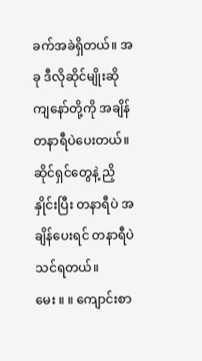ခက်အခဲရှိတယ်။ အခု ဒီလိုဆိုင်မျိုးဆို ကျနော်တို့ကို အချိန် တနာရီပဲပေးတယ်။ ဆိုင်ရှင်တွေနဲ့ ညှိနှိုင်းပြီး တနာရီပဲ အချိန်ပေးရင် တနာရီပဲ သင်ရတယ်။
မေး ။ ။ ကျောင်းစာ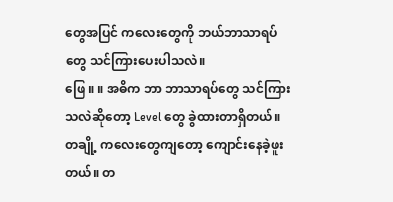တွေအပြင် ကလေးတွေကို ဘယ်ဘာသာရပ်တွေ သင်ကြားပေးပါသလဲ။
ဖြေ ။ ။ အဓိက ဘာ ဘာသာရပ်တွေ သင်ကြားသလဲဆိုတော့ Level တွေ ခွဲထားတာရှိတယ်။ တချို့ ကလေးတွေကျတော့ ကျောင်းနေခဲ့ဖူးတယ်။ တ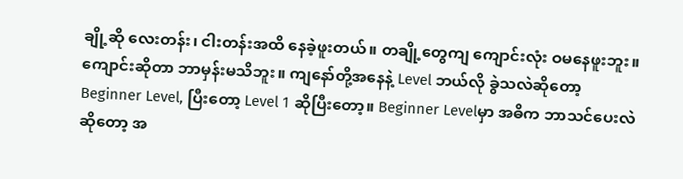ချို့ဆို လေးတန်း၊ ငါးတန်းအထိ နေခဲ့ဖူးတယ်။ တချို့တွေကျ ကျောင်းလုံး ဝမနေဖူးဘူး။ ကျောင်းဆိုတာ ဘာမှန်းမသိဘူး။ ကျနော်တို့အနေနဲ့ Level ဘယ်လို ခွဲသလဲဆိုတော့ Beginner Level, ပြီးတော့ Level 1 ဆိုပြီးတော့။ Beginner Levelမှာ အဓိက ဘာသင်ပေးလဲဆိုတော့ အ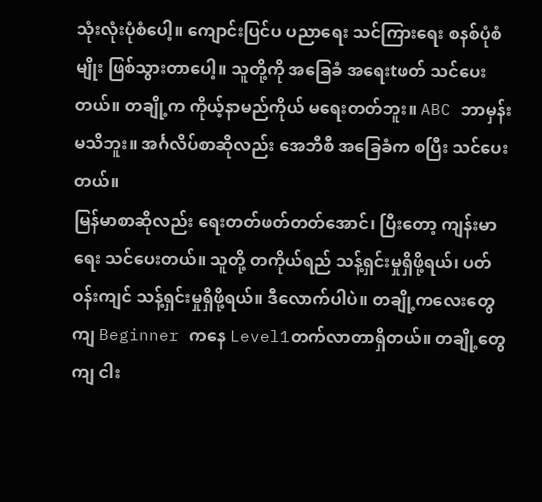သုံးလုံးပုံစံပေါ့။ ကျောင်းပြင်ပ ပညာရေး သင်ကြားရေး စနစ်ပုံစံမျိုး ဖြစ်သွားတာပေါ့။ သူတို့ကို အခြေခံ အရေးtဖတ် သင်ပေးတယ်။ တချို့က ကိုယ့်နာမည်ကိုယ် မရေးတတ်ဘူး။ ABC ဘာမှန်း မသိဘူး။ အင်္ဂလိပ်စာဆိုလည်း အေဘီစီ အခြေခံက စပြီး သင်ပေးတယ်။
မြန်မာစာဆိုလည်း ရေးတတ်ဖတ်တတ်အောင်၊ ပြီးတော့ ကျန်းမာရေး သင်ပေးတယ်။ သူတို့ တကိုယ်ရည် သန့်ရှင်းမှုရှိဖို့ရယ်၊ ပတ်ဝန်းကျင် သန့်ရှင်းမှုရှိဖို့ရယ်။ ဒီလောက်ပါပဲ။ တချို့ကလေးတွေကျ Beginner ကနေ Level1တက်လာတာရှိတယ်။ တချို့တွေကျ ငါး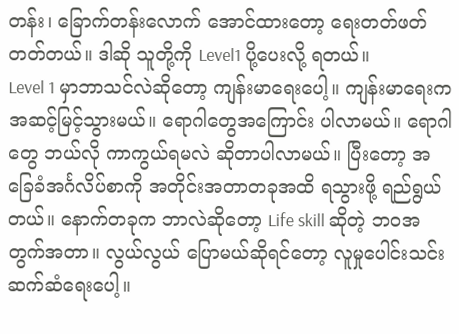တန်း၊ ခြောက်တန်းလောက် အောင်ထားတော့ ရေးတတ်ဖတ်တတ်တယ်။ ဒါဆို သူတို့ကို Level1 ပို့ပေးလို့ ရတယ်။
Level 1 မှာဘာသင်လဲဆိုတော့ ကျန်းမာရေးပေါ့။ ကျန်းမာရေးက အဆင့်မြင့်သွားမယ်။ ရောဂါတွေအကြောင်း ပါလာမယ်။ ရောဂါတွေ ဘယ်လို ကာကွယ်ရမလဲ ဆိုတာပါလာမယ်။ ပြီးတော့ အခြေခံအင်္ဂလိပ်စာကို အတိုင်းအတာတခုအထိ ရသွားဖို့ ရည်ရွယ်တယ်။ နောက်တခုက ဘာလဲဆိုတော့ Life skill ဆိုတဲ့ ဘဝအတွက်အတာ။ လွယ်လွယ် ပြောမယ်ဆိုရင်တော့ လူမှုပေါင်းသင်း ဆက်ဆံရေးပေါ့။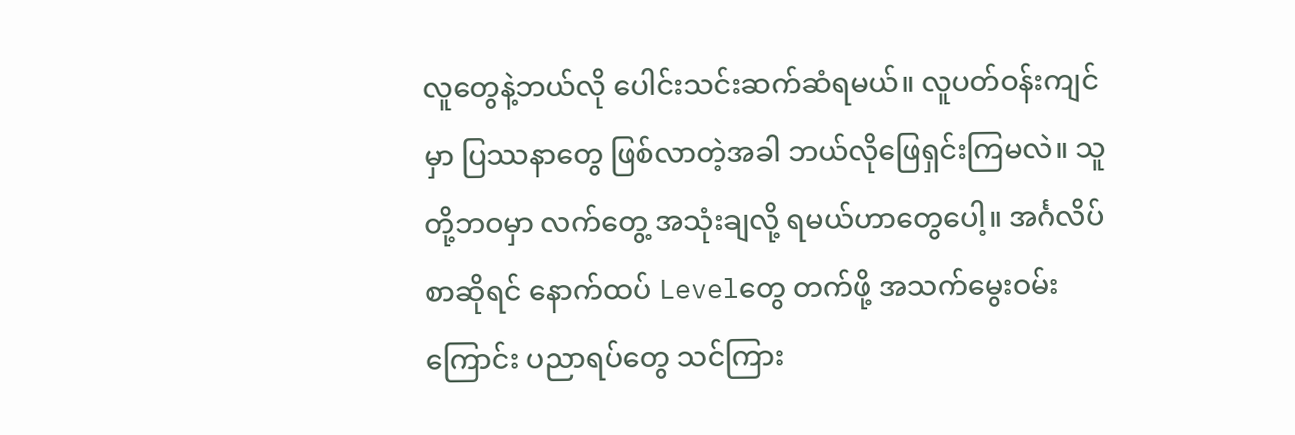လူတွေနဲ့ဘယ်လို ပေါင်းသင်းဆက်ဆံရမယ်။ လူပတ်ဝန်းကျင်မှာ ပြဿနာတွေ ဖြစ်လာတဲ့အခါ ဘယ်လိုဖြေရှင်းကြမလဲ။ သူတို့ဘဝမှာ လက်တွေ့ အသုံးချလို့ ရမယ်ဟာတွေပေါ့။ အင်္ဂလိပ်စာဆိုရင် နောက်ထပ် Levelတွေ တက်ဖို့ အသက်မွေးဝမ်းကြောင်း ပညာရပ်တွေ သင်ကြား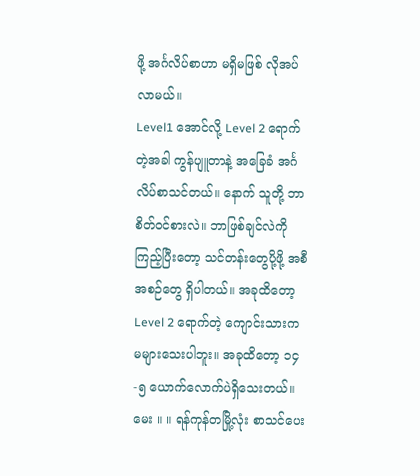ဖို့ အင်္ဂလိပ်စာဟာ မရှိမဖြစ် လိုအပ်လာမယ်။
Level1 အောင်လို့ Level 2 ရောက်တဲ့အခါ ကွန်ပျူတာနဲ့ အခြေခံ အင်္ဂလိပ်စာသင်တယ်။ နောက် သူတို့ ဘာစိတ်ဝင်စားလဲ။ ဘာဖြစ်ချင်လဲကို ကြည့်ပြီးတော့ သင်တန်းတွေပို့ဖို့ အစီအစဉ်တွေ ရှိပါတယ်။ အခုထိတော့ Level 2 ရောက်တဲ့ ကျောင်းသားက မများသေးပါဘူး။ အခုထိတော့ ၁၄-၅ ယောက်လောက်ပဲရှိသေးတယ်။
မေး ။ ။ ရန်ကုန်တမြို့လုံး စာသင်ပေး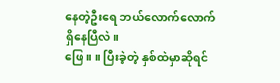နေတဲ့ဦးရေ ဘယ်လောက်လောက် ရှိနေပြီလဲ။
ဖြေ ။ ။ ပြီးခဲ့တဲ့ နှစ်ထဲမှာဆိုရင်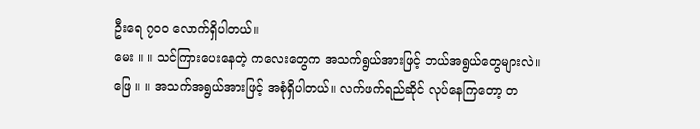ဦးရေ ၇၀၀ လောက်ရှိပါတယ်။
မေး ။ ။ သင်ကြားပေးနေတဲ့ ကလေးတွေက အသက်ရွယ်အားဖြင့် ဘယ်အရွယ်တွေများလဲ။
ဖြေ ။ ။ အသက်အရွယ်အားဖြင့် အစုံရှိပါတယ်။ လက်ဖက်ရည်ဆိုင် လုပ်နေကြတော့ တ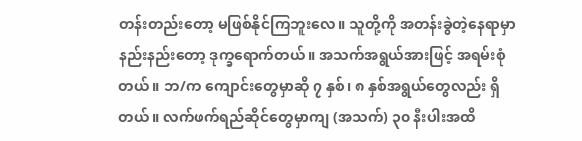တန်းတည်းတော့ မဖြစ်နိုင်ကြဘူးလေ။ သူတို့ကို အတန်းခွဲတဲ့နေရာမှာ နည်းနည်းတော့ ဒုက္ခရောက်တယ်။ အသက်အရွယ်အားဖြင့် အရမ်းစုံတယ်။ ဘ/က ကျောင်းတွေမှာဆို ၇ နှစ်၊ ၈ နှစ်အရွယ်တွေလည်း ရှိတယ်။ လက်ဖက်ရည်ဆိုင်တွေမှာကျ (အသက်) ၃၀ နီးပါးအထိ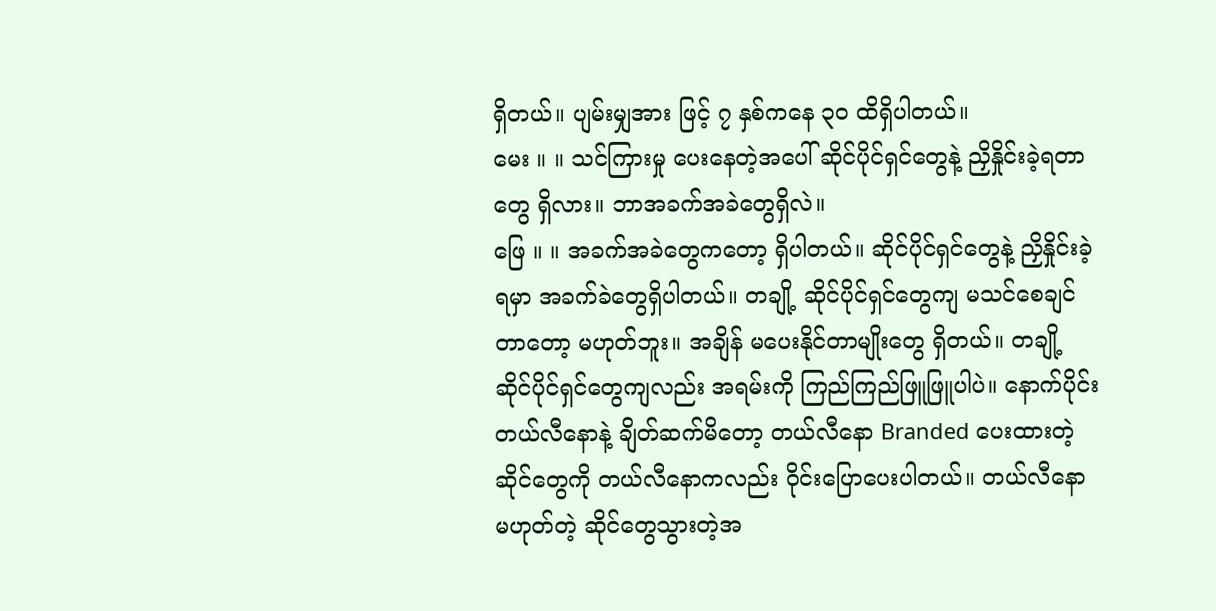ရှိတယ်။ ပျမ်းမျှအား ဖြင့် ၇ နှစ်ကနေ ၃၀ ထိရှိပါတယ်။
မေး ။ ။ သင်ကြားမှု ပေးနေတဲ့အပေါ် ဆိုင်ပိုင်ရှင်တွေနဲ့ ညှိနှိုင်းခဲ့ရတာတွေ ရှိလား။ ဘာအခက်အခဲတွေရှိလဲ။
ဖြေ ။ ။ အခက်အခဲတွေကတော့ ရှိပါတယ်။ ဆိုင်ပိုင်ရှင်တွေနဲ့ ညှိနှိုင်းခဲ့ရမှာ အခက်ခဲတွေရှိပါတယ်။ တချို့ ဆိုင်ပိုင်ရှင်တွေကျ မသင်စေချင်တာတော့ မဟုတ်ဘူး။ အချိန် မပေးနိုင်တာမျိုးတွေ ရှိတယ်။ တချို့ ဆိုင်ပိုင်ရှင်တွေကျလည်း အရမ်းကို ကြည်ကြည်ဖြူဖြူပါပဲ။ နောက်ပိုင်း တယ်လီနောနဲ့ ချိတ်ဆက်မိတော့ တယ်လီနော Branded ပေးထားတဲ့ ဆိုင်တွေကို တယ်လီနောကလည်း ဝိုင်းပြောပေးပါတယ်။ တယ်လီနော မဟုတ်တဲ့ ဆိုင်တွေသွားတဲ့အ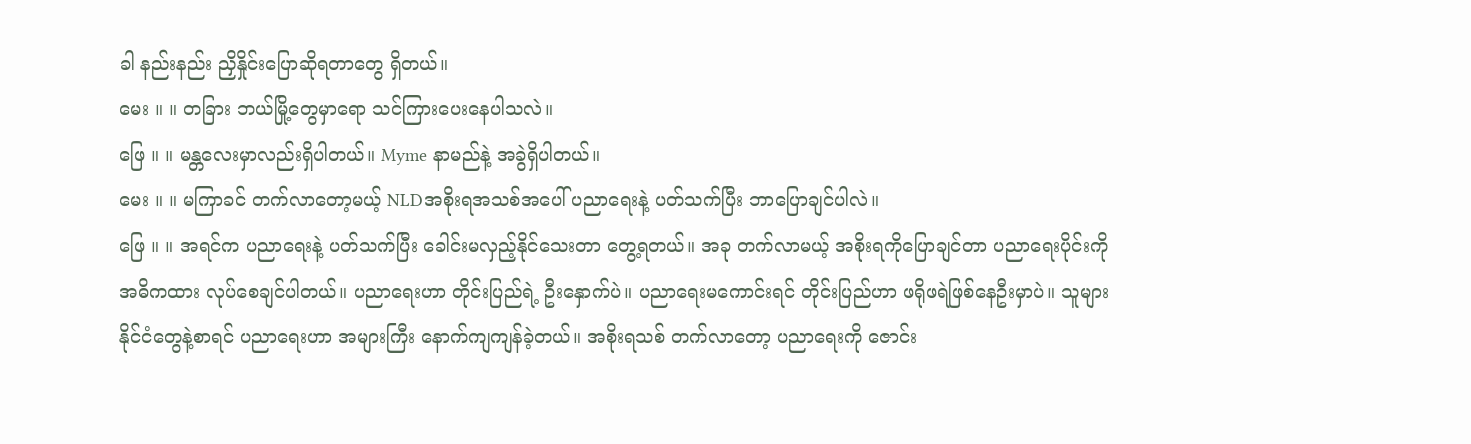ခါ နည်းနည်း ညှိနှိုင်းပြောဆိုရတာတွေ ရှိတယ်။
မေး ။ ။ တခြား ဘယ်မြို့တွေမှာရော သင်ကြားပေးနေပါသလဲ။
ဖြေ ။ ။ မန္တလေးမှာလည်းရှိပါတယ်။ Myme နာမည်နဲ့ အခွဲရှိပါတယ်။
မေး ။ ။ မကြာခင် တက်လာတော့မယ့် NLDအစိုးရအသစ်အပေါ် ပညာရေးနဲ့ ပတ်သက်ပြီး ဘာပြောချင်ပါလဲ။
ဖြေ ။ ။ အရင်က ပညာရေးနဲ့ ပတ်သက်ပြီး ခေါင်းမလှည့်နိုင်သေးတာ တွေ့ရတယ်။ အခု တက်လာမယ့် အစိုးရကိုပြောချင်တာ ပညာရေးပိုင်းကို အဓိကထား လုပ်စေချင်ပါတယ်။ ပညာရေးဟာ တိုင်းပြည်ရဲ့ ဦးနှောက်ပဲ။ ပညာရေးမကောင်းရင် တိုင်းပြည်ဟာ ဖရိုဖရဲဖြစ်နေဦးမှာပဲ။ သူများနိုင်ငံတွေနဲ့စာရင် ပညာရေးဟာ အများကြီး နောက်ကျကျန်ခဲ့တယ်။ အစိုးရသစ် တက်လာတော့ ပညာရေးကို ဇောင်း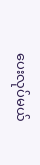ပေးလုပ်မယ်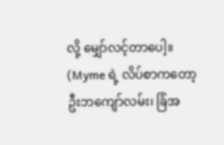လို့ မျှော်လင့်တာပေါ့။
(Myme ရဲ့ လိပ်စာကတော့ ဦးဘကျော်လမ်း၊ ခြံအ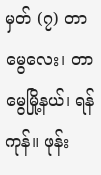မှတ် (၇) တာမွေလေး၊ တာမွေမြို့နယ်၊ ရန်ကုန်။ ဖုန်း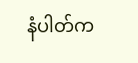နံပါတ်က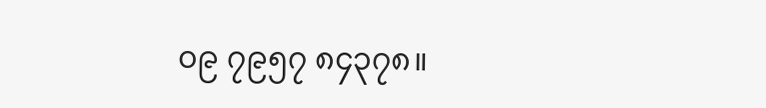၀၉ ၇၉၅၇ ၈၄၃၇၈။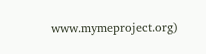www.mymeproject.org)